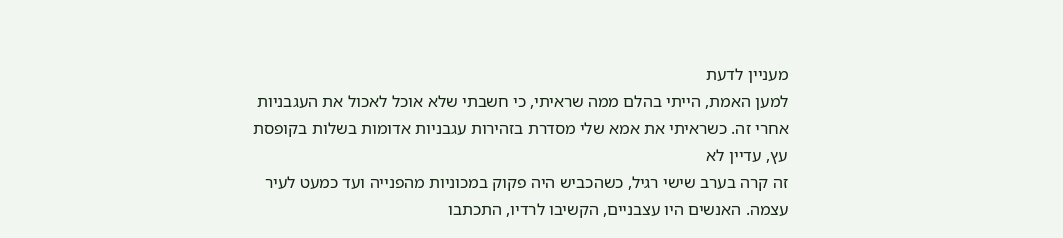מעניין לדעת
למען האמת, הייתי בהלם ממה שראיתי, כי חשבתי שלא אוכל לאכול את העגבניות אחרי זה. כשראיתי את אמא שלי מסדרת בזהירות עגבניות אדומות בשלות בקופסת עץ, עדיין לא
זה קרה בערב שישי רגיל, כשהכביש היה פקוק במכוניות מהפנייה ועד כמעט לעיר עצמה. האנשים היו עצבניים, הקשיבו לרדיו, התכתבו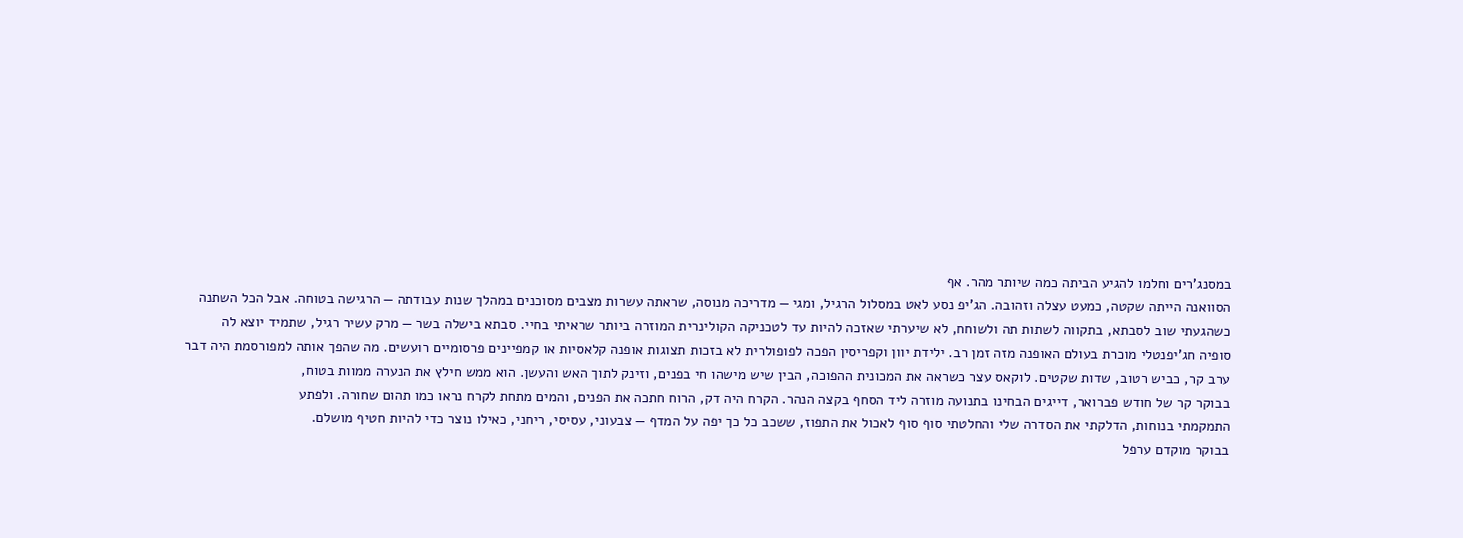במסנג'רים וחלמו להגיע הביתה כמה שיותר מהר. אף
הסוואנה הייתה שקטה, כמעט עצלה וזהובה. הג'יפ נסע לאט במסלול הרגיל, ומגי — מדריכה מנוסה, שראתה עשרות מצבים מסוכנים במהלך שנות עבודתה — הרגישה בטוחה. אבל הכל השתנה
כשהגעתי שוב לסבתא, בתקווה לשתות תה ולשוחח, לא שיערתי שאזכה להיות עד לטכניקה הקולינרית המוזרה ביותר שראיתי בחיי. סבתא בישלה בשר — מרק עשיר רגיל, שתמיד יוצא לה
סופיה חג'יפנטלי מוכרת בעולם האופנה מזה זמן רב. ילידת יוון וקפריסין הפכה לפופולרית לא בזכות תצוגות אופנה קלאסיות או קמפיינים פרסומיים רועשים. מה שהפך אותה למפורסמת היה דבר
ערב קר, כביש רטוב, שדות שקטים. לוקאס עצר כשראה את המכונית ההפוכה, הבין שיש מישהו חי בפנים, וזינק לתוך האש והעשן. הוא ממש חילץ את הנערה ממוות בטוח,
בבוקר קר של חודש פברואר, דייגים הבחינו בתנועה מוזרה ליד הסחף בקצה הנהר. הקרח היה דק, הרוח חתכה את הפנים, והמים מתחת לקרח נראו כמו תהום שחורה. ולפתע
התמקמתי בנוחות, הדלקתי את הסדרה שלי והחלטתי סוף סוף לאכול את התפוז, ששכב כל כך יפה על המדף — צבעוני, עסיסי, ריחני, כאילו נוצר כדי להיות חטיף מושלם.
בבוקר מוקדם ערפל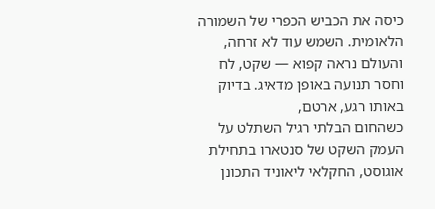כיסה את הכביש הכפרי של השמורה הלאומית. השמש עוד לא זרחה, והעולם נראה קפוא — שקט, לח וחסר תנועה באופן מדאיג. בדיוק באותו רגע, ארטם,
כשהחום הבלתי רגיל השתלט על העמק השקט של סנטארו בתחילת אוגוסט, החקלאי ליאוניד התכונן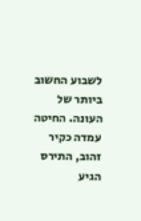לשבוע החשוב ביותר של העונה. החיטה עמדה כקיר זהוב, התירס הגיע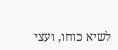לשיא כוחו, ועצי